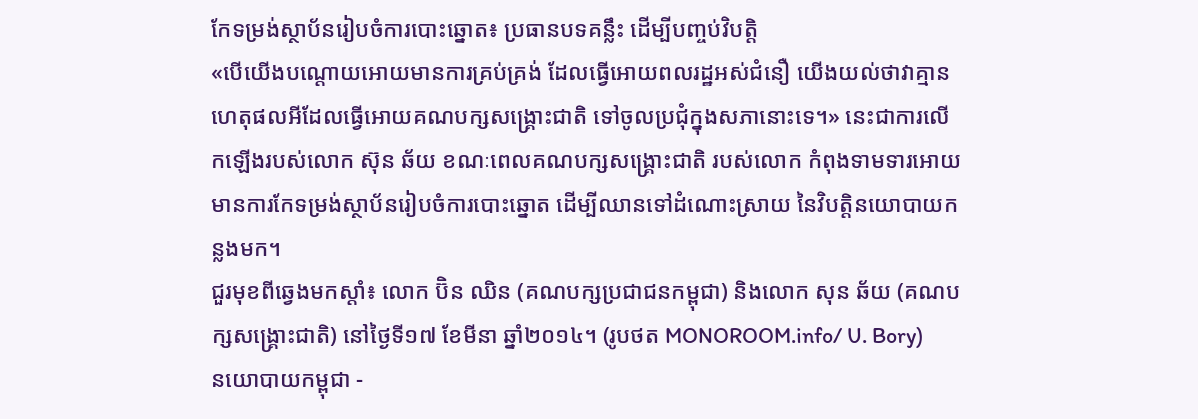កែទម្រង់ស្ថាប័នរៀបចំការបោះឆ្នោត៖ ប្រធានបទគន្លឹះ ដើម្បីបញ្ចប់វិបត្តិ
«បើយើងបណ្តោយអោយមានការគ្រប់គ្រង់ ដែលធ្វើអោយពលរដ្ឋអស់ជំនឿ យើងយល់ថាវាគ្មានហេតុផលអីដែលធ្វើអោយគណបក្សសង្រ្គោះជាតិ ទៅចូលប្រជុំក្នុងសភានោះទេ។» នេះជាការលើកឡើងរបស់លោក ស៊ុន ឆ័យ ខណៈពេលគណបក្សសង្គ្រោះជាតិ របស់លោក កំពុងទាមទារអោយមានការកែទម្រង់ស្ថាប័នរៀបចំការបោះឆ្នោត ដើម្បីឈានទៅដំណោះស្រាយ នៃវិបត្តិនយោបាយកន្លងមក។
ជួរមុខពីឆ្វេងមកស្ដាំ៖ លោក ប៊ិន ឈិន (គណបក្សប្រជាជនកម្ពុជា) និងលោក សុន ឆ័យ (គណបក្សសង្គ្រោះជាតិ) នៅថ្ងៃទី១៧ ខែមីនា ឆ្នាំ២០១៤។ (រូបថត MONOROOM.info/ U. Bory)
នយោបាយកម្ពុជា -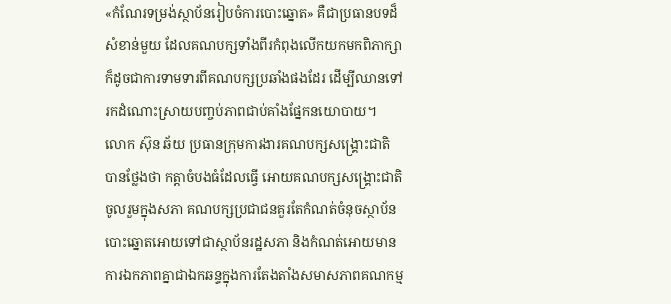«កំណែរទម្រង់ស្ថាប័នរៀបចំការបោះឆ្នោត» គឺជាប្រធានបទដ៏សំខាន់មួយ ដែលគណបក្សទាំងពីរកំពុងលើកយកមកពិភាក្សា ក៏ដូចជាការទាមទារពីគណបក្សប្រឆាំងផងដែរ ដើម្បីឈានទៅរកដំណោះស្រាយបញ្ចប់ភាពជាប់គាំងផ្នែកនយោបាយ។
លោក ស៊ុន ឆ័យ ប្រធានក្រុមការងារគណបក្សសង្រ្គោះជាតិ បានថ្លែងថា កត្តាចំបងធំដែលធ្វើ អោយគណបក្សសង្រ្គោះជាតិចូលរួមក្នុងសភា គណបក្សប្រជាជនគួរតែកំណត់ចំនុចស្ថាប័នបោះឆ្នោតអោយទៅជាស្ថាប័នរដ្ឋសភា និងកំណត់អោយមានការឯកភាពគ្នាជាឯកឆន្ទក្នុងការតែងតាំងសមាសភាពគណកម្ម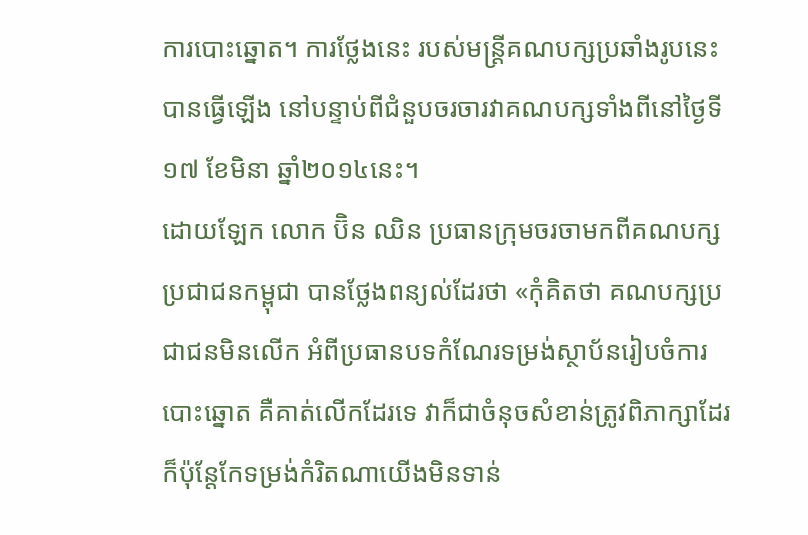ការបោះឆ្នោត។ ការថ្លែងនេះ របស់មន្ត្រីគណបក្សប្រឆាំងរូបនេះ បានធ្វើឡើង នៅបន្ទាប់ពីជំនួបចរចារវាគណបក្សទាំងពីនៅថ្ងៃទី១៧ ខែមិនា ឆ្នាំ២០១៤នេះ។
ដោយឡែក លោក ប៊ិន ឈិន ប្រធានក្រុមចរចាមកពីគណបក្សប្រជាជនកម្ពុជា បានថ្លែងពន្យល់ដែរថា «កុំគិតថា គណបក្សប្រជាជនមិនលើក អំពីប្រធានបទកំណែរទម្រង់ស្ថាប័នរៀបចំការបោះឆ្នោត គឺគាត់លើកដែរទេ វាក៏ជាចំនុចសំខាន់ត្រូវពិភាក្សាដែរ ក៏ប៉ុន្តែកែទម្រង់កំរិតណាយើងមិនទាន់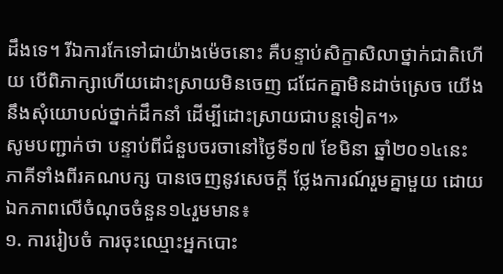ដឹងទេ។ រីឯការកែទៅជាយ៉ាងម៉េចនោះ គឺបន្ទាប់សិក្ខាសិលាថ្នាក់ជាតិហើយ បើពិភាក្សាហើយដោះស្រាយមិនចេញ ជជែកគ្នាមិនដាច់ស្រេច យើងនឹងសុំយោបល់ថ្នាក់ដឹកនាំ ដើម្បីដោះស្រាយជាបន្តទៀត។»
សូមបញ្ជាក់ថា បន្ទាប់ពីជំនួបចរចានៅថ្ងៃទី១៧ ខែមិនា ឆ្នាំ២០១៤នេះ ភាគីទាំងពីរគណបក្ស បានចេញនូវសេចក្តី ថ្លែងការណ៍រួមគ្នាមួយ ដោយឯកភាពលើចំណុចចំនួន១៤រួមមាន៖
១. ការរៀបចំ ការចុះឈ្មោះអ្នកបោះ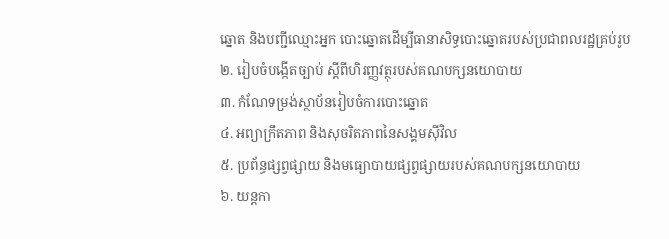ឆ្នោត និងបញ្ជីឈ្មោះអ្នក បោះឆ្នោតដើម្បីធានាសិទ្ធបោះឆ្នោតរបស់ប្រជាពលរដ្ឋគ្រប់រូប
២. រៀបចំបង្កើតច្បាប់ ស្តីពីហិរញ្ញវត្ថុរបស់គណបក្សនយោបាយ
៣. កំណែទម្រង់ស្ថាប័នរៀបចំការបោះឆ្នោត
៤. អព្យាក្រឹតភាព និងសុចរិតភាពនៃសង្គមស៊ីវិល
៥. ប្រព័ន្ធផ្សព្វផ្សាយ និងមធ្យោបាយផ្សព្វផ្សាយរបស់គណបក្សនយោបាយ
៦. យន្តកា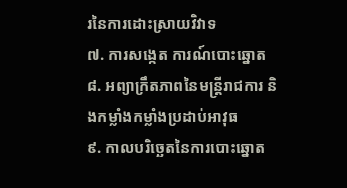រនៃការដោះស្រាយវិវាទ
៧. ការសង្កេត ការណ៍បោះឆ្នោត
៨. អព្យាក្រឹតភាពនៃមន្ត្រីរាជការ និងកម្លាំងកម្លាំងប្រដាប់អាវុធ
៩. កាលបរិច្ឆេតនៃការបោះឆ្នោត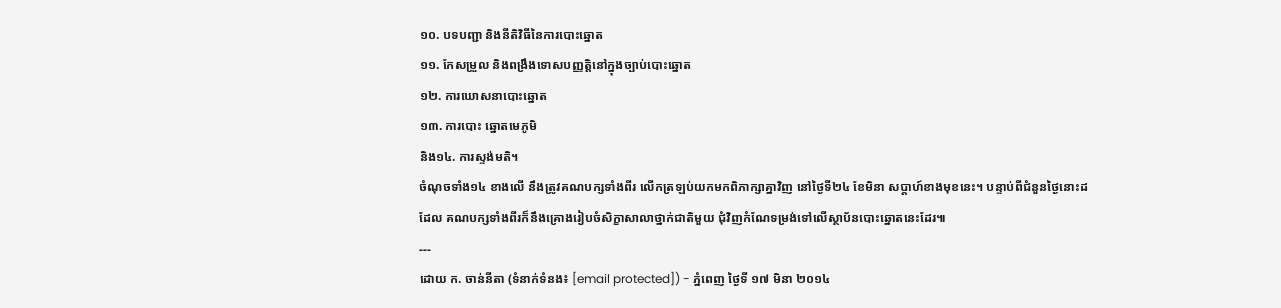១០. បទបញ្ជា និងនីតិវិធីនៃការបោះឆ្នោត
១១. កែសម្រួល និងពង្រឹងទោសបញ្ញត្តិនៅក្នុងច្បាប់បោះឆ្នោត
១២. ការឃោសនាបោះឆ្នោត
១៣. ការបោះ ឆ្នោតមេភូមិ
និង១៤. ការស្ទង់មតិ។
ចំណុចទាំង១៤ ខាងលើ នឹងត្រូវគណបក្សទាំងពីរ លើកត្រឡប់យកមកពិភាក្សាគ្នាវិញ នៅថ្ងៃទី២៤ ខែមិនា សប្តាហ៍ខាងមុខនេះ។ បន្ទាប់ពីជំនួនថ្ងៃនោះដដែល គណបក្សទាំងពីរក៏នឹងគ្រោងរៀបចំសិក្ខាសាលាថ្នាក់ជាតិមួយ ជុំវិញកំណែទម្រង់ទៅលើស្ថាប័នបោះឆ្នោតនេះដែរ៕
---
ដោយ ក. ចាន់នីតា (ទំនាក់ទំនង៖ [email protected]) - ភ្នំពេញ ថ្ងៃទី ១៧ មិនា ២០១៤